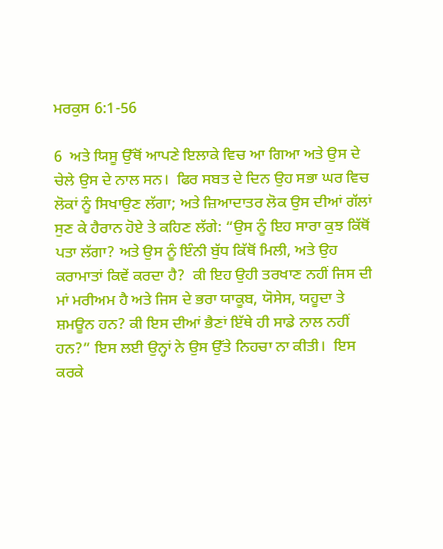ਮਰਕੁਸ 6:1-56

6  ਅਤੇ ਯਿਸੂ ਉੱਥੋਂ ਆਪਣੇ ਇਲਾਕੇ ਵਿਚ ਆ ਗਿਆ ਅਤੇ ਉਸ ਦੇ ਚੇਲੇ ਉਸ ਦੇ ਨਾਲ ਸਨ।  ਫਿਰ ਸਬਤ ਦੇ ਦਿਨ ਉਹ ਸਭਾ ਘਰ ਵਿਚ ਲੋਕਾਂ ਨੂੰ ਸਿਖਾਉਣ ਲੱਗਾ; ਅਤੇ ਜ਼ਿਆਦਾਤਰ ਲੋਕ ਉਸ ਦੀਆਂ ਗੱਲਾਂ ਸੁਣ ਕੇ ਹੈਰਾਨ ਹੋਏ ਤੇ ਕਹਿਣ ਲੱਗੇ: “ਉਸ ਨੂੰ ਇਹ ਸਾਰਾ ਕੁਝ ਕਿੱਥੋਂ ਪਤਾ ਲੱਗਾ? ਅਤੇ ਉਸ ਨੂੰ ਇੰਨੀ ਬੁੱਧ ਕਿੱਥੋਂ ਮਿਲੀ, ਅਤੇ ਉਹ ਕਰਾਮਾਤਾਂ ਕਿਵੇਂ ਕਰਦਾ ਹੈ?  ਕੀ ਇਹ ਉਹੀ ਤਰਖਾਣ ਨਹੀਂ ਜਿਸ ਦੀ ਮਾਂ ਮਰੀਅਮ ਹੈ ਅਤੇ ਜਿਸ ਦੇ ਭਰਾ ਯਾਕੂਬ, ਯੋਸੇਸ, ਯਹੂਦਾ ਤੇ ਸ਼ਮਊਨ ਹਨ? ਕੀ ਇਸ ਦੀਆਂ ਭੈਣਾਂ ਇੱਥੇ ਹੀ ਸਾਡੇ ਨਾਲ ਨਹੀਂ ਹਨ?” ਇਸ ਲਈ ਉਨ੍ਹਾਂ ਨੇ ਉਸ ਉੱਤੇ ਨਿਹਚਾ ਨਾ ਕੀਤੀ।  ਇਸ ਕਰਕੇ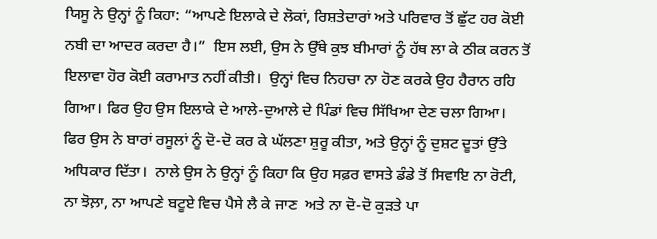ਯਿਸੂ ਨੇ ਉਨ੍ਹਾਂ ਨੂੰ ਕਿਹਾ: “ਆਪਣੇ ਇਲਾਕੇ ਦੇ ਲੋਕਾਂ, ਰਿਸ਼ਤੇਦਾਰਾਂ ਅਤੇ ਪਰਿਵਾਰ ਤੋਂ ਛੁੱਟ ਹਰ ਕੋਈ ਨਬੀ ਦਾ ਆਦਰ ਕਰਦਾ ਹੈ।”  ਇਸ ਲਈ, ਉਸ ਨੇ ਉੱਥੇ ਕੁਝ ਬੀਮਾਰਾਂ ਨੂੰ ਹੱਥ ਲਾ ਕੇ ਠੀਕ ਕਰਨ ਤੋਂ ਇਲਾਵਾ ਹੋਰ ਕੋਈ ਕਰਾਮਾਤ ਨਹੀਂ ਕੀਤੀ।  ਉਨ੍ਹਾਂ ਵਿਚ ਨਿਹਚਾ ਨਾ ਹੋਣ ਕਰਕੇ ਉਹ ਹੈਰਾਨ ਰਹਿ ਗਿਆ। ਫਿਰ ਉਹ ਉਸ ਇਲਾਕੇ ਦੇ ਆਲੇ-ਦੁਆਲੇ ਦੇ ਪਿੰਡਾਂ ਵਿਚ ਸਿੱਖਿਆ ਦੇਣ ਚਲਾ ਗਿਆ।  ਫਿਰ ਉਸ ਨੇ ਬਾਰਾਂ ਰਸੂਲਾਂ ਨੂੰ ਦੋ-ਦੋ ਕਰ ਕੇ ਘੱਲਣਾ ਸ਼ੁਰੂ ਕੀਤਾ, ਅਤੇ ਉਨ੍ਹਾਂ ਨੂੰ ਦੁਸ਼ਟ ਦੂਤਾਂ ਉੱਤੇ ਅਧਿਕਾਰ ਦਿੱਤਾ।  ਨਾਲੇ ਉਸ ਨੇ ਉਨ੍ਹਾਂ ਨੂੰ ਕਿਹਾ ਕਿ ਉਹ ਸਫ਼ਰ ਵਾਸਤੇ ਡੰਡੇ ਤੋਂ ਸਿਵਾਇ ਨਾ ਰੋਟੀ, ਨਾ ਝੋਲ਼ਾ, ਨਾ ਆਪਣੇ ਬਟੂਏ ਵਿਚ ਪੈਸੇ ਲੈ ਕੇ ਜਾਣ  ਅਤੇ ਨਾ ਦੋ-ਦੋ ਕੁੜਤੇ ਪਾ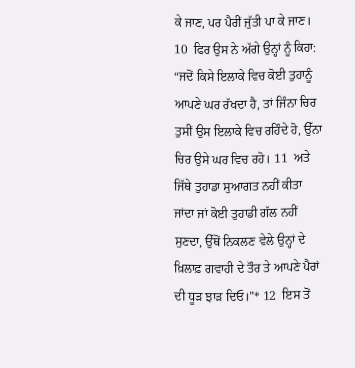ਕੇ ਜਾਣ, ਪਰ ਪੈਰੀਂ ਜੁੱਤੀ ਪਾ ਕੇ ਜਾਣ। 10  ਫਿਰ ਉਸ ਨੇ ਅੱਗੇ ਉਨ੍ਹਾਂ ਨੂੰ ਕਿਹਾ: “ਜਦੋਂ ਕਿਸੇ ਇਲਾਕੇ ਵਿਚ ਕੋਈ ਤੁਹਾਨੂੰ ਆਪਣੇ ਘਰ ਰੱਖਦਾ ਹੈ, ਤਾਂ ਜਿੰਨਾ ਚਿਰ ਤੁਸੀਂ ਉਸ ਇਲਾਕੇ ਵਿਚ ਰਹਿੰਦੇ ਹੋ, ਉੱਨਾ ਚਿਰ ਉਸੇ ਘਰ ਵਿਚ ਰਹੋ। 11  ਅਤੇ ਜਿੱਥੇ ਤੁਹਾਡਾ ਸੁਆਗਤ ਨਹੀਂ ਕੀਤਾ ਜਾਂਦਾ ਜਾਂ ਕੋਈ ਤੁਹਾਡੀ ਗੱਲ ਨਹੀਂ ਸੁਣਦਾ, ਉੱਥੋਂ ਨਿਕਲਣ ਵੇਲੇ ਉਨ੍ਹਾਂ ਦੇ ਖ਼ਿਲਾਫ਼ ਗਵਾਹੀ ਦੇ ਤੌਰ ਤੇ ਆਪਣੇ ਪੈਰਾਂ ਦੀ ਧੂੜ ਝਾੜ ਦਿਓ।”* 12  ਇਸ ਤੋਂ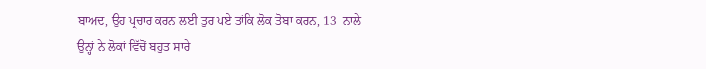ਬਾਅਦ, ਉਹ ਪ੍ਰਚਾਰ ਕਰਨ ਲਈ ਤੁਰ ਪਏ ਤਾਂਕਿ ਲੋਕ ਤੋਬਾ ਕਰਨ, 13  ਨਾਲੇ ਉਨ੍ਹਾਂ ਨੇ ਲੋਕਾਂ ਵਿੱਚੋਂ ਬਹੁਤ ਸਾਰੇ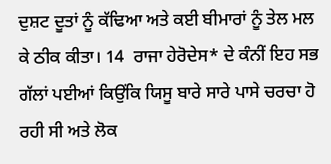ਦੁਸ਼ਟ ਦੂਤਾਂ ਨੂੰ ਕੱਢਿਆ ਅਤੇ ਕਈ ਬੀਮਾਰਾਂ ਨੂੰ ਤੇਲ ਮਲ ਕੇ ਠੀਕ ਕੀਤਾ। 14  ਰਾਜਾ ਹੇਰੋਦੇਸ* ਦੇ ਕੰਨੀਂ ਇਹ ਸਭ ਗੱਲਾਂ ਪਈਆਂ ਕਿਉਂਕਿ ਯਿਸੂ ਬਾਰੇ ਸਾਰੇ ਪਾਸੇ ਚਰਚਾ ਹੋ ਰਹੀ ਸੀ ਅਤੇ ਲੋਕ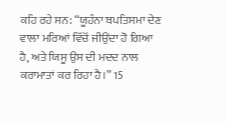ਕਹਿ ਰਹੇ ਸਨ: “ਯੂਹੰਨਾ ਬਪਤਿਸਮਾ ਦੇਣ ਵਾਲਾ ਮਰਿਆਂ ਵਿੱਚੋਂ ਜੀਉਂਦਾ ਹੋ ਗਿਆ ਹੈ, ਅਤੇ ਯਿਸੂ ਉਸ ਦੀ ਮਦਦ ਨਾਲ ਕਰਾਮਾਤਾਂ ਕਰ ਰਿਹਾ ਹੈ।” 15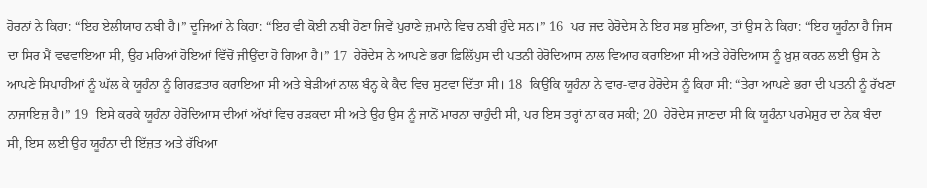ਹੋਰਨਾਂ ਨੇ ਕਿਹਾ: “ਇਹ ਏਲੀਯਾਹ ਨਬੀ ਹੈ।” ਦੂਜਿਆਂ ਨੇ ਕਿਹਾ: “ਇਹ ਵੀ ਕੋਈ ਨਬੀ ਹੋਣਾ ਜਿਵੇਂ ਪੁਰਾਣੇ ਜ਼ਮਾਨੇ ਵਿਚ ਨਬੀ ਹੁੰਦੇ ਸਨ।” 16  ਪਰ ਜਦ ਹੇਰੋਦੇਸ ਨੇ ਇਹ ਸਭ ਸੁਣਿਆ, ਤਾਂ ਉਸ ਨੇ ਕਿਹਾ: “ਇਹ ਯੂਹੰਨਾ ਹੈ ਜਿਸ ਦਾ ਸਿਰ ਮੈਂ ਵਢਵਾਇਆ ਸੀ, ਉਹ ਮਰਿਆਂ ਹੋਇਆਂ ਵਿੱਚੋਂ ਜੀਉਂਦਾ ਹੋ ਗਿਆ ਹੈ।” 17  ਹੇਰੋਦੇਸ ਨੇ ਆਪਣੇ ਭਰਾ ਫ਼ਿਲਿੱਪੁਸ ਦੀ ਪਤਨੀ ਹੇਰੋਦਿਆਸ ਨਾਲ ਵਿਆਹ ਕਰਾਇਆ ਸੀ ਅਤੇ ਹੇਰੋਦਿਆਸ ਨੂੰ ਖ਼ੁਸ਼ ਕਰਨ ਲਈ ਉਸ ਨੇ ਆਪਣੇ ਸਿਪਾਹੀਆਂ ਨੂੰ ਘੱਲ ਕੇ ਯੂਹੰਨਾ ਨੂੰ ਗਿਰਫ਼ਤਾਰ ਕਰਾਇਆ ਸੀ ਅਤੇ ਬੇੜੀਆਂ ਨਾਲ ਬੰਨ੍ਹ ਕੇ ਕੈਦ ਵਿਚ ਸੁਟਵਾ ਦਿੱਤਾ ਸੀ। 18  ਕਿਉਂਕਿ ਯੂਹੰਨਾ ਨੇ ਵਾਰ-ਵਾਰ ਹੇਰੋਦੇਸ ਨੂੰ ਕਿਹਾ ਸੀ: “ਤੇਰਾ ਆਪਣੇ ਭਰਾ ਦੀ ਪਤਨੀ ਨੂੰ ਰੱਖਣਾ ਨਾਜਾਇਜ਼ ਹੈ।” 19  ਇਸੇ ਕਰਕੇ ਯੂਹੰਨਾ ਹੇਰੋਦਿਆਸ ਦੀਆਂ ਅੱਖਾਂ ਵਿਚ ਰੜਕਦਾ ਸੀ ਅਤੇ ਉਹ ਉਸ ਨੂੰ ਜਾਨੋਂ ਮਾਰਨਾ ਚਾਹੁੰਦੀ ਸੀ, ਪਰ ਇਸ ਤਰ੍ਹਾਂ ਨਾ ਕਰ ਸਕੀ; 20  ਹੇਰੋਦੇਸ ਜਾਣਦਾ ਸੀ ਕਿ ਯੂਹੰਨਾ ਪਰਮੇਸ਼ੁਰ ਦਾ ਨੇਕ ਬੰਦਾ ਸੀ, ਇਸ ਲਈ ਉਹ ਯੂਹੰਨਾ ਦੀ ਇੱਜ਼ਤ ਅਤੇ ਰੱਖਿਆ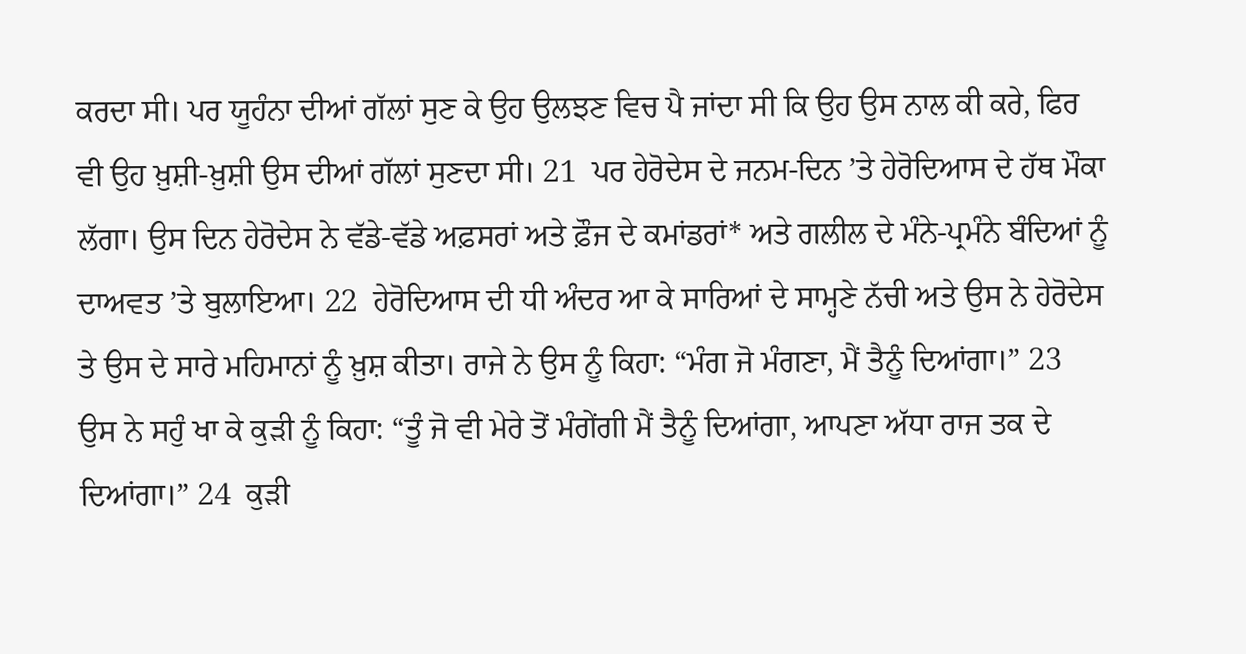ਕਰਦਾ ਸੀ। ਪਰ ਯੂਹੰਨਾ ਦੀਆਂ ਗੱਲਾਂ ਸੁਣ ਕੇ ਉਹ ਉਲਝਣ ਵਿਚ ਪੈ ਜਾਂਦਾ ਸੀ ਕਿ ਉਹ ਉਸ ਨਾਲ ਕੀ ਕਰੇ, ਫਿਰ ਵੀ ਉਹ ਖ਼ੁਸ਼ੀ-ਖ਼ੁਸ਼ੀ ਉਸ ਦੀਆਂ ਗੱਲਾਂ ਸੁਣਦਾ ਸੀ। 21  ਪਰ ਹੇਰੋਦੇਸ ਦੇ ਜਨਮ-ਦਿਨ ’ਤੇ ਹੇਰੋਦਿਆਸ ਦੇ ਹੱਥ ਮੌਕਾ ਲੱਗਾ। ਉਸ ਦਿਨ ਹੇਰੋਦੇਸ ਨੇ ਵੱਡੇ-ਵੱਡੇ ਅਫ਼ਸਰਾਂ ਅਤੇ ਫ਼ੌਜ ਦੇ ਕਮਾਂਡਰਾਂ* ਅਤੇ ਗਲੀਲ ਦੇ ਮੰਨੇ-ਪ੍ਰਮੰਨੇ ਬੰਦਿਆਂ ਨੂੰ ਦਾਅਵਤ ’ਤੇ ਬੁਲਾਇਆ। 22  ਹੇਰੋਦਿਆਸ ਦੀ ਧੀ ਅੰਦਰ ਆ ਕੇ ਸਾਰਿਆਂ ਦੇ ਸਾਮ੍ਹਣੇ ਨੱਚੀ ਅਤੇ ਉਸ ਨੇ ਹੇਰੋਦੇਸ ਤੇ ਉਸ ਦੇ ਸਾਰੇ ਮਹਿਮਾਨਾਂ ਨੂੰ ਖ਼ੁਸ਼ ਕੀਤਾ। ਰਾਜੇ ਨੇ ਉਸ ਨੂੰ ਕਿਹਾ: “ਮੰਗ ਜੋ ਮੰਗਣਾ, ਮੈਂ ਤੈਨੂੰ ਦਿਆਂਗਾ।” 23  ਉਸ ਨੇ ਸਹੁੰ ਖਾ ਕੇ ਕੁੜੀ ਨੂੰ ਕਿਹਾ: “ਤੂੰ ਜੋ ਵੀ ਮੇਰੇ ਤੋਂ ਮੰਗੇਂਗੀ ਮੈਂ ਤੈਨੂੰ ਦਿਆਂਗਾ, ਆਪਣਾ ਅੱਧਾ ਰਾਜ ਤਕ ਦੇ ਦਿਆਂਗਾ।” 24  ਕੁੜੀ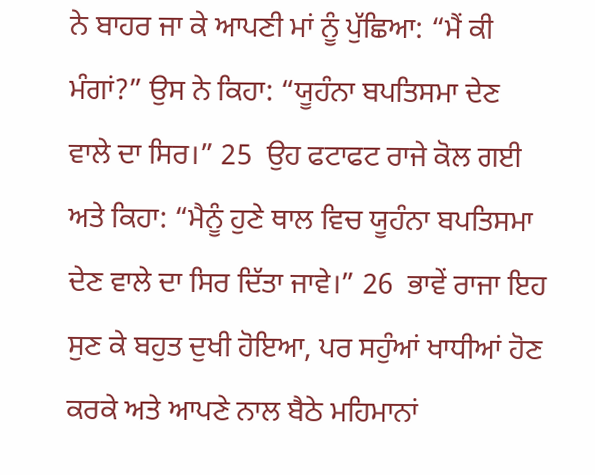ਨੇ ਬਾਹਰ ਜਾ ਕੇ ਆਪਣੀ ਮਾਂ ਨੂੰ ਪੁੱਛਿਆ: “ਮੈਂ ਕੀ ਮੰਗਾਂ?” ਉਸ ਨੇ ਕਿਹਾ: “ਯੂਹੰਨਾ ਬਪਤਿਸਮਾ ਦੇਣ ਵਾਲੇ ਦਾ ਸਿਰ।” 25  ਉਹ ਫਟਾਫਟ ਰਾਜੇ ਕੋਲ ਗਈ ਅਤੇ ਕਿਹਾ: “ਮੈਨੂੰ ਹੁਣੇ ਥਾਲ ਵਿਚ ਯੂਹੰਨਾ ਬਪਤਿਸਮਾ ਦੇਣ ਵਾਲੇ ਦਾ ਸਿਰ ਦਿੱਤਾ ਜਾਵੇ।” 26  ਭਾਵੇਂ ਰਾਜਾ ਇਹ ਸੁਣ ਕੇ ਬਹੁਤ ਦੁਖੀ ਹੋਇਆ, ਪਰ ਸਹੁੰਆਂ ਖਾਧੀਆਂ ਹੋਣ ਕਰਕੇ ਅਤੇ ਆਪਣੇ ਨਾਲ ਬੈਠੇ ਮਹਿਮਾਨਾਂ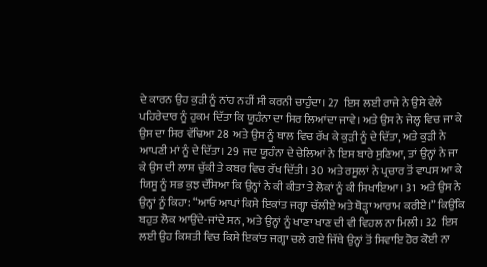ਦੇ ਕਾਰਨ ਉਹ ਕੁੜੀ ਨੂੰ ਨਾਂਹ ਨਹੀਂ ਸੀ ਕਰਨੀ ਚਾਹੁੰਦਾ। 27  ਇਸ ਲਈ ਰਾਜੇ ਨੇ ਉਸੇ ਵੇਲੇ ਪਹਿਰੇਦਾਰ ਨੂੰ ਹੁਕਮ ਦਿੱਤਾ ਕਿ ਯੂਹੰਨਾ ਦਾ ਸਿਰ ਲਿਆਂਦਾ ਜਾਵੇ। ਅਤੇ ਉਸ ਨੇ ਜੇਲ੍ਹ ਵਿਚ ਜਾ ਕੇ ਉਸ ਦਾ ਸਿਰ ਵੱਢਿਆ 28  ਅਤੇ ਉਸ ਨੂੰ ਥਾਲ ਵਿਚ ਰੱਖ ਕੇ ਕੁੜੀ ਨੂੰ ਦੇ ਦਿੱਤਾ, ਅਤੇ ਕੁੜੀ ਨੇ ਆਪਣੀ ਮਾਂ ਨੂੰ ਦੇ ਦਿੱਤਾ। 29  ਜਦ ਯੂਹੰਨਾ ਦੇ ਚੇਲਿਆਂ ਨੇ ਇਸ ਬਾਰੇ ਸੁਣਿਆ, ਤਾਂ ਉਨ੍ਹਾਂ ਨੇ ਜਾ ਕੇ ਉਸ ਦੀ ਲਾਸ਼ ਚੁੱਕੀ ਤੇ ਕਬਰ ਵਿਚ ਰੱਖ ਦਿੱਤੀ। 30  ਅਤੇ ਰਸੂਲਾਂ ਨੇ ਪ੍ਰਚਾਰ ਤੋਂ ਵਾਪਸ ਆ ਕੇ ਯਿਸੂ ਨੂੰ ਸਭ ਕੁਝ ਦੱਸਿਆ ਕਿ ਉਨ੍ਹਾਂ ਨੇ ਕੀ ਕੀਤਾ ਤੇ ਲੋਕਾਂ ਨੂੰ ਕੀ ਸਿਖਾਇਆ। 31  ਅਤੇ ਉਸ ਨੇ ਉਨ੍ਹਾਂ ਨੂੰ ਕਿਹਾ: “ਆਓ ਆਪਾਂ ਕਿਸੇ ਇਕਾਂਤ ਜਗ੍ਹਾ ਚੱਲੀਏ ਅਤੇ ਥੋੜ੍ਹਾ ਆਰਾਮ ਕਰੀਏ।” ਕਿਉਂਕਿ ਬਹੁਤ ਲੋਕ ਆਉਂਦੇ-ਜਾਂਦੇ ਸਨ, ਅਤੇ ਉਨ੍ਹਾਂ ਨੂੰ ਖਾਣਾ ਖਾਣ ਦੀ ਵੀ ਵਿਹਲ ਨਾ ਮਿਲੀ। 32  ਇਸ ਲਈ ਉਹ ਕਿਸ਼ਤੀ ਵਿਚ ਕਿਸੇ ਇਕਾਂਤ ਜਗ੍ਹਾ ਚਲੇ ਗਏ ਜਿੱਥੇ ਉਨ੍ਹਾਂ ਤੋਂ ਸਿਵਾਇ ਹੋਰ ਕੋਈ ਨਾ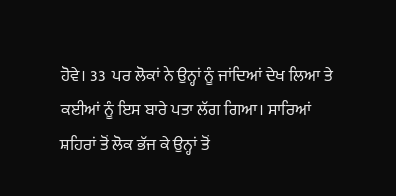ਹੋਵੇ। 33  ਪਰ ਲੋਕਾਂ ਨੇ ਉਨ੍ਹਾਂ ਨੂੰ ਜਾਂਦਿਆਂ ਦੇਖ ਲਿਆ ਤੇ ਕਈਆਂ ਨੂੰ ਇਸ ਬਾਰੇ ਪਤਾ ਲੱਗ ਗਿਆ। ਸਾਰਿਆਂ ਸ਼ਹਿਰਾਂ ਤੋਂ ਲੋਕ ਭੱਜ ਕੇ ਉਨ੍ਹਾਂ ਤੋਂ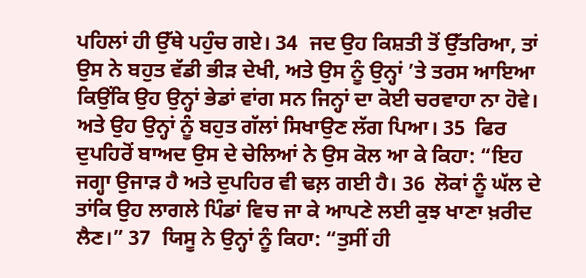ਪਹਿਲਾਂ ਹੀ ਉੱਥੇ ਪਹੁੰਚ ਗਏ। 34  ਜਦ ਉਹ ਕਿਸ਼ਤੀ ਤੋਂ ਉੱਤਰਿਆ, ਤਾਂ ਉਸ ਨੇ ਬਹੁਤ ਵੱਡੀ ਭੀੜ ਦੇਖੀ, ਅਤੇ ਉਸ ਨੂੰ ਉਨ੍ਹਾਂ ’ਤੇ ਤਰਸ ਆਇਆ ਕਿਉਂਕਿ ਉਹ ਉਨ੍ਹਾਂ ਭੇਡਾਂ ਵਾਂਗ ਸਨ ਜਿਨ੍ਹਾਂ ਦਾ ਕੋਈ ਚਰਵਾਹਾ ਨਾ ਹੋਵੇ। ਅਤੇ ਉਹ ਉਨ੍ਹਾਂ ਨੂੰ ਬਹੁਤ ਗੱਲਾਂ ਸਿਖਾਉਣ ਲੱਗ ਪਿਆ। 35  ਫਿਰ ਦੁਪਹਿਰੋਂ ਬਾਅਦ ਉਸ ਦੇ ਚੇਲਿਆਂ ਨੇ ਉਸ ਕੋਲ ਆ ਕੇ ਕਿਹਾ: “ਇਹ ਜਗ੍ਹਾ ਉਜਾੜ ਹੈ ਅਤੇ ਦੁਪਹਿਰ ਵੀ ਢਲ਼ ਗਈ ਹੈ। 36  ਲੋਕਾਂ ਨੂੰ ਘੱਲ ਦੇ ਤਾਂਕਿ ਉਹ ਲਾਗਲੇ ਪਿੰਡਾਂ ਵਿਚ ਜਾ ਕੇ ਆਪਣੇ ਲਈ ਕੁਝ ਖਾਣਾ ਖ਼ਰੀਦ ਲੈਣ।” 37  ਯਿਸੂ ਨੇ ਉਨ੍ਹਾਂ ਨੂੰ ਕਿਹਾ: “ਤੁਸੀਂ ਹੀ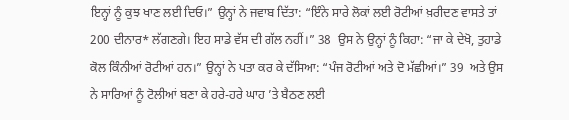ਇਨ੍ਹਾਂ ਨੂੰ ਕੁਝ ਖਾਣ ਲਈ ਦਿਓ।” ਉਨ੍ਹਾਂ ਨੇ ਜਵਾਬ ਦਿੱਤਾ: “ਇੰਨੇ ਸਾਰੇ ਲੋਕਾਂ ਲਈ ਰੋਟੀਆਂ ਖ਼ਰੀਦਣ ਵਾਸਤੇ ਤਾਂ 200 ਦੀਨਾਰ* ਲੱਗਣਗੇ। ਇਹ ਸਾਡੇ ਵੱਸ ਦੀ ਗੱਲ ਨਹੀਂ।” 38  ਉਸ ਨੇ ਉਨ੍ਹਾਂ ਨੂੰ ਕਿਹਾ: “ਜਾ ਕੇ ਦੇਖੋ, ਤੁਹਾਡੇ ਕੋਲ ਕਿੰਨੀਆਂ ਰੋਟੀਆਂ ਹਨ।” ਉਨ੍ਹਾਂ ਨੇ ਪਤਾ ਕਰ ਕੇ ਦੱਸਿਆ: “ਪੰਜ ਰੋਟੀਆਂ ਅਤੇ ਦੋ ਮੱਛੀਆਂ।” 39  ਅਤੇ ਉਸ ਨੇ ਸਾਰਿਆਂ ਨੂੰ ਟੋਲੀਆਂ ਬਣਾ ਕੇ ਹਰੇ-ਹਰੇ ਘਾਹ ’ਤੇ ਬੈਠਣ ਲਈ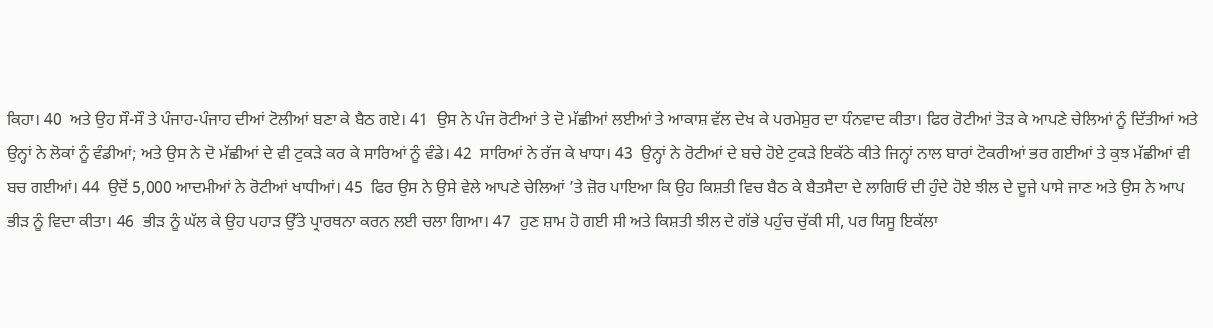ਕਿਹਾ। 40  ਅਤੇ ਉਹ ਸੌ-ਸੌ ਤੇ ਪੰਜਾਹ-ਪੰਜਾਹ ਦੀਆਂ ਟੋਲੀਆਂ ਬਣਾ ਕੇ ਬੈਠ ਗਏ। 41  ਉਸ ਨੇ ਪੰਜ ਰੋਟੀਆਂ ਤੇ ਦੋ ਮੱਛੀਆਂ ਲਈਆਂ ਤੇ ਆਕਾਸ਼ ਵੱਲ ਦੇਖ ਕੇ ਪਰਮੇਸ਼ੁਰ ਦਾ ਧੰਨਵਾਦ ਕੀਤਾ। ਫਿਰ ਰੋਟੀਆਂ ਤੋੜ ਕੇ ਆਪਣੇ ਚੇਲਿਆਂ ਨੂੰ ਦਿੱਤੀਆਂ ਅਤੇ ਉਨ੍ਹਾਂ ਨੇ ਲੋਕਾਂ ਨੂੰ ਵੰਡੀਆਂ; ਅਤੇ ਉਸ ਨੇ ਦੋ ਮੱਛੀਆਂ ਦੇ ਵੀ ਟੁਕੜੇ ਕਰ ਕੇ ਸਾਰਿਆਂ ਨੂੰ ਵੰਡੇ। 42  ਸਾਰਿਆਂ ਨੇ ਰੱਜ ਕੇ ਖਾਧਾ। 43  ਉਨ੍ਹਾਂ ਨੇ ਰੋਟੀਆਂ ਦੇ ਬਚੇ ਹੋਏ ਟੁਕੜੇ ਇਕੱਠੇ ਕੀਤੇ ਜਿਨ੍ਹਾਂ ਨਾਲ ਬਾਰਾਂ ਟੋਕਰੀਆਂ ਭਰ ਗਈਆਂ ਤੇ ਕੁਝ ਮੱਛੀਆਂ ਵੀ ਬਚ ਗਈਆਂ। 44  ਉਦੋਂ 5,000 ਆਦਮੀਆਂ ਨੇ ਰੋਟੀਆਂ ਖਾਧੀਆਂ। 45  ਫਿਰ ਉਸ ਨੇ ਉਸੇ ਵੇਲੇ ਆਪਣੇ ਚੇਲਿਆਂ ’ਤੇ ਜ਼ੋਰ ਪਾਇਆ ਕਿ ਉਹ ਕਿਸ਼ਤੀ ਵਿਚ ਬੈਠ ਕੇ ਬੈਤਸੈਦਾ ਦੇ ਲਾਗਿਓਂ ਦੀ ਹੁੰਦੇ ਹੋਏ ਝੀਲ ਦੇ ਦੂਜੇ ਪਾਸੇ ਜਾਣ ਅਤੇ ਉਸ ਨੇ ਆਪ ਭੀੜ ਨੂੰ ਵਿਦਾ ਕੀਤਾ। 46  ਭੀੜ ਨੂੰ ਘੱਲ ਕੇ ਉਹ ਪਹਾੜ ਉੱਤੇ ਪ੍ਰਾਰਥਨਾ ਕਰਨ ਲਈ ਚਲਾ ਗਿਆ। 47  ਹੁਣ ਸ਼ਾਮ ਹੋ ਗਈ ਸੀ ਅਤੇ ਕਿਸ਼ਤੀ ਝੀਲ ਦੇ ਗੱਭੇ ਪਹੁੰਚ ਚੁੱਕੀ ਸੀ, ਪਰ ਯਿਸੂ ਇਕੱਲਾ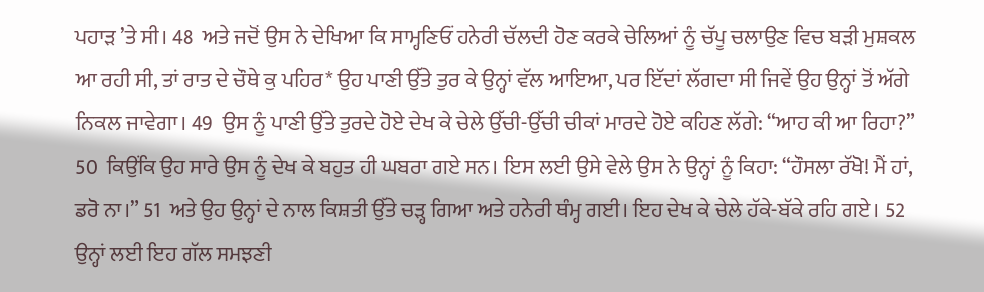ਪਹਾੜ ’ਤੇ ਸੀ। 48  ਅਤੇ ਜਦੋਂ ਉਸ ਨੇ ਦੇਖਿਆ ਕਿ ਸਾਮ੍ਹਣਿਓਂ ਹਨੇਰੀ ਚੱਲਦੀ ਹੋਣ ਕਰਕੇ ਚੇਲਿਆਂ ਨੂੰ ਚੱਪੂ ਚਲਾਉਣ ਵਿਚ ਬੜੀ ਮੁਸ਼ਕਲ ਆ ਰਹੀ ਸੀ, ਤਾਂ ਰਾਤ ਦੇ ਚੌਥੇ ਕੁ ਪਹਿਰ* ਉਹ ਪਾਣੀ ਉੱਤੇ ਤੁਰ ਕੇ ਉਨ੍ਹਾਂ ਵੱਲ ਆਇਆ, ਪਰ ਇੱਦਾਂ ਲੱਗਦਾ ਸੀ ਜਿਵੇਂ ਉਹ ਉਨ੍ਹਾਂ ਤੋਂ ਅੱਗੇ ਨਿਕਲ ਜਾਵੇਗਾ। 49  ਉਸ ਨੂੰ ਪਾਣੀ ਉੱਤੇ ਤੁਰਦੇ ਹੋਏ ਦੇਖ ਕੇ ਚੇਲੇ ਉੱਚੀ-ਉੱਚੀ ਚੀਕਾਂ ਮਾਰਦੇ ਹੋਏ ਕਹਿਣ ਲੱਗੇ: “ਆਹ ਕੀ ਆ ਰਿਹਾ?” 50  ਕਿਉਂਕਿ ਉਹ ਸਾਰੇ ਉਸ ਨੂੰ ਦੇਖ ਕੇ ਬਹੁਤ ਹੀ ਘਬਰਾ ਗਏ ਸਨ। ਇਸ ਲਈ ਉਸੇ ਵੇਲੇ ਉਸ ਨੇ ਉਨ੍ਹਾਂ ਨੂੰ ਕਿਹਾ: “ਹੌਸਲਾ ਰੱਖੋ! ਮੈਂ ਹਾਂ, ਡਰੋ ਨਾ।” 51  ਅਤੇ ਉਹ ਉਨ੍ਹਾਂ ਦੇ ਨਾਲ ਕਿਸ਼ਤੀ ਉੱਤੇ ਚੜ੍ਹ ਗਿਆ ਅਤੇ ਹਨੇਰੀ ਥੰਮ੍ਹ ਗਈ। ਇਹ ਦੇਖ ਕੇ ਚੇਲੇ ਹੱਕੇ-ਬੱਕੇ ਰਹਿ ਗਏ। 52  ਉਨ੍ਹਾਂ ਲਈ ਇਹ ਗੱਲ ਸਮਝਣੀ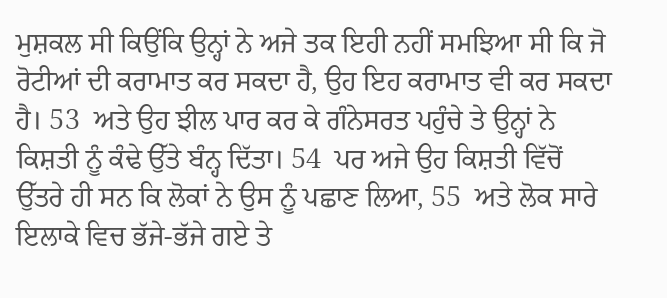ਮੁਸ਼ਕਲ ਸੀ ਕਿਉਂਕਿ ਉਨ੍ਹਾਂ ਨੇ ਅਜੇ ਤਕ ਇਹੀ ਨਹੀਂ ਸਮਝਿਆ ਸੀ ਕਿ ਜੋ ਰੋਟੀਆਂ ਦੀ ਕਰਾਮਾਤ ਕਰ ਸਕਦਾ ਹੈ, ਉਹ ਇਹ ਕਰਾਮਾਤ ਵੀ ਕਰ ਸਕਦਾ ਹੈ। 53  ਅਤੇ ਉਹ ਝੀਲ ਪਾਰ ਕਰ ਕੇ ਗੰਨੇਸਰਤ ਪਹੁੰਚੇ ਤੇ ਉਨ੍ਹਾਂ ਨੇ ਕਿਸ਼ਤੀ ਨੂੰ ਕੰਢੇ ਉੱਤੇ ਬੰਨ੍ਹ ਦਿੱਤਾ। 54  ਪਰ ਅਜੇ ਉਹ ਕਿਸ਼ਤੀ ਵਿੱਚੋਂ ਉੱਤਰੇ ਹੀ ਸਨ ਕਿ ਲੋਕਾਂ ਨੇ ਉਸ ਨੂੰ ਪਛਾਣ ਲਿਆ, 55  ਅਤੇ ਲੋਕ ਸਾਰੇ ਇਲਾਕੇ ਵਿਚ ਭੱਜੇ-ਭੱਜੇ ਗਏ ਤੇ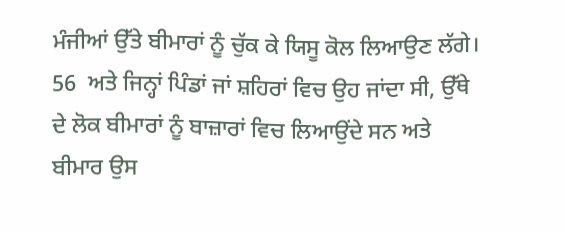ਮੰਜੀਆਂ ਉੱਤੇ ਬੀਮਾਰਾਂ ਨੂੰ ਚੁੱਕ ਕੇ ਯਿਸੂ ਕੋਲ ਲਿਆਉਣ ਲੱਗੇ। 56  ਅਤੇ ਜਿਨ੍ਹਾਂ ਪਿੰਡਾਂ ਜਾਂ ਸ਼ਹਿਰਾਂ ਵਿਚ ਉਹ ਜਾਂਦਾ ਸੀ, ਉੱਥੇ ਦੇ ਲੋਕ ਬੀਮਾਰਾਂ ਨੂੰ ਬਾਜ਼ਾਰਾਂ ਵਿਚ ਲਿਆਉਂਦੇ ਸਨ ਅਤੇ ਬੀਮਾਰ ਉਸ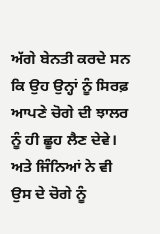ਅੱਗੇ ਬੇਨਤੀ ਕਰਦੇ ਸਨ ਕਿ ਉਹ ਉਨ੍ਹਾਂ ਨੂੰ ਸਿਰਫ਼ ਆਪਣੇ ਚੋਗੇ ਦੀ ਝਾਲਰ ਨੂੰ ਹੀ ਛੂਹ ਲੈਣ ਦੇਵੇ। ਅਤੇ ਜਿੰਨਿਆਂ ਨੇ ਵੀ ਉਸ ਦੇ ਚੋਗੇ ਨੂੰ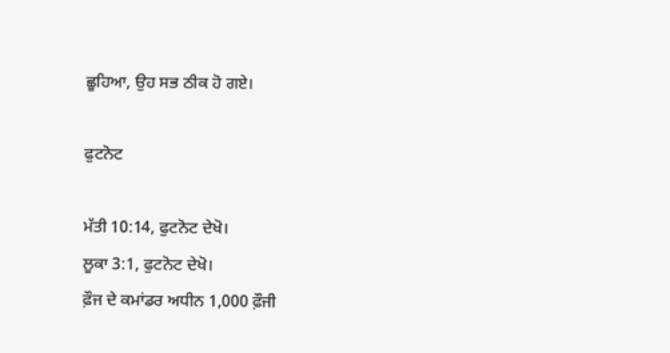ਛੂਹਿਆ, ਉਹ ਸਭ ਠੀਕ ਹੋ ਗਏ।

ਫੁਟਨੋਟ

ਮੱਤੀ 10:14, ਫੁਟਨੋਟ ਦੇਖੋ।
ਲੂਕਾ 3:1, ਫੁਟਨੋਟ ਦੇਖੋ।
ਫ਼ੌਜ ਦੇ ਕਮਾਂਡਰ ਅਧੀਨ 1,000 ਫ਼ੌਜੀ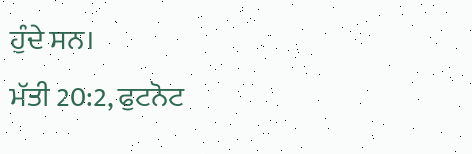ਹੁੰਦੇ ਸਨ।
ਮੱਤੀ 20:2, ਫੁਟਨੋਟ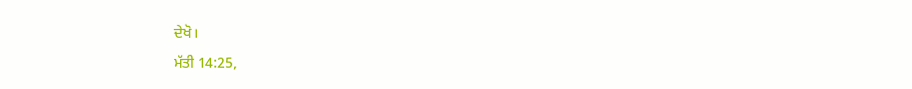ਦੇਖੋ।
ਮੱਤੀ 14:25,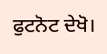ਫੁਟਨੋਟ ਦੇਖੋ।